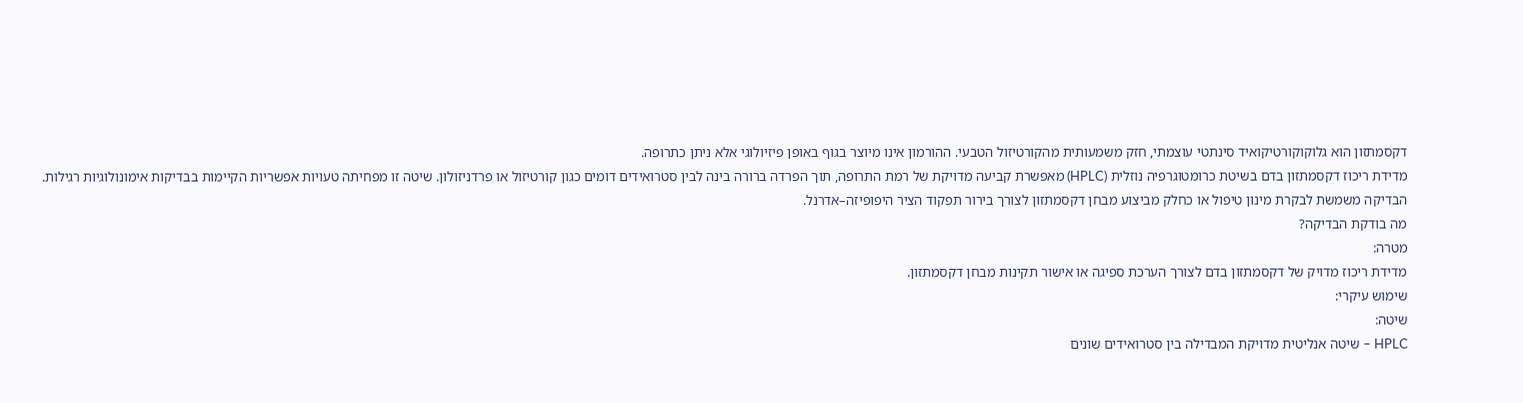דקסמתזון הוא גלוקוקורטיקואיד סינתטי עוצמתי, חזק משמעותית מהקורטיזול הטבעי. ההורמון אינו מיוצר בגוף באופן פיזיולוגי אלא ניתן כתרופה.
מדידת ריכוז דקסמתזון בדם בשיטת כרומטוגרפיה נוזלית (HPLC) מאפשרת קביעה מדויקת של רמת התרופה, תוך הפרדה ברורה בינה לבין סטרואידים דומים כגון קורטיזול או פרדניזולון. שיטה זו מפחיתה טעויות אפשריות הקיימות בבדיקות אימונולוגיות רגילות.
הבדיקה משמשת לבקרת מינון טיפול או כחלק מביצוע מבחן דקסמתזון לצורך בירור תפקוד הציר היפופיזה–אדרנל.
מה בודקת הבדיקה?
מטרה:
מדידת ריכוז מדויק של דקסמתזון בדם לצורך הערכת ספיגה או אישור תקינות מבחן דקסמתזון.
שימוש עיקרי:
שיטה:
HPLC – שיטה אנליטית מדויקת המבדילה בין סטרואידים שונים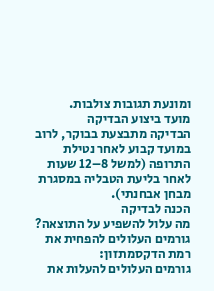ומונעת תגובות צולבות.
מועד ביצוע הבדיקה
הבדיקה מתבצעת בבוקר, לרוב במועד קבוע לאחר נטילת התרופה (למשל 8–12 שעות לאחר בליעת הטבליה במסגרת מבחן אבחנתי).
הכנה לבדיקה
מה עלול להשפיע על התוצאה?
גורמים העלולים להפחית את רמת הדקסמתזון:
גורמים העלולים להעלות את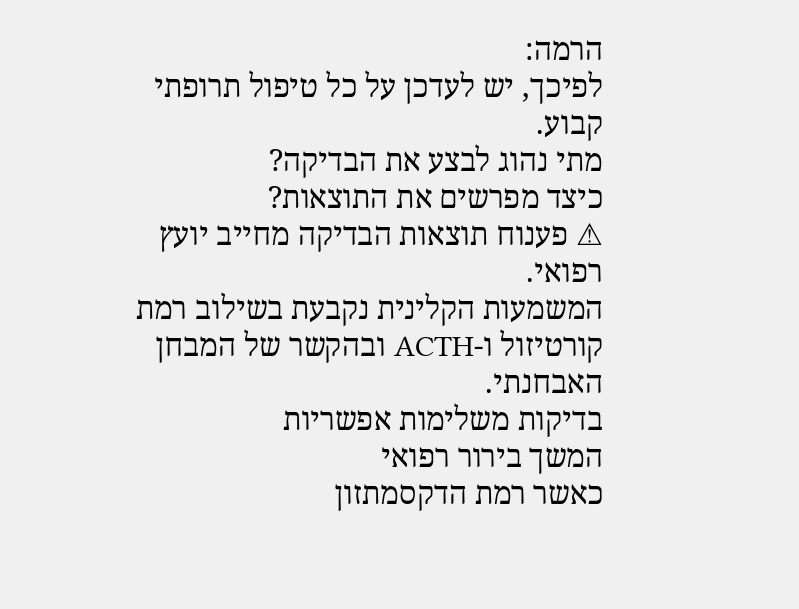הרמה:
לפיכך, יש לעדכן על כל טיפול תרופתי קבוע.
מתי נהוג לבצע את הבדיקה?
כיצד מפרשים את התוצאות?
⚠ פענוח תוצאות הבדיקה מחייב יועץ רפואי.
המשמעות הקלינית נקבעת בשילוב רמת קורטיזול ו-ACTH ובהקשר של המבחן האבחנתי.
בדיקות משלימות אפשריות
המשך בירור רפואי
כאשר רמת הדקסמתזון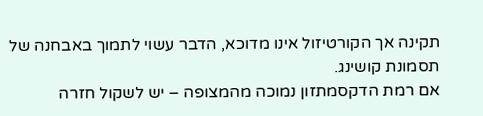תקינה אך הקורטיזול אינו מדוכא, הדבר עשוי לתמוך באבחנה של תסמונת קושינג.
אם רמת הדקסמתזון נמוכה מהמצופה – יש לשקול חזרה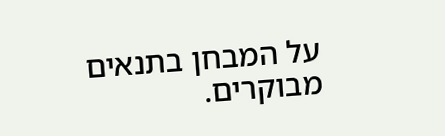על המבחן בתנאים מבוקרים.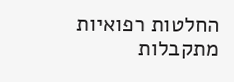החלטות רפואיות מתקבלות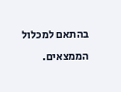בהתאם למכלול הממצאים.